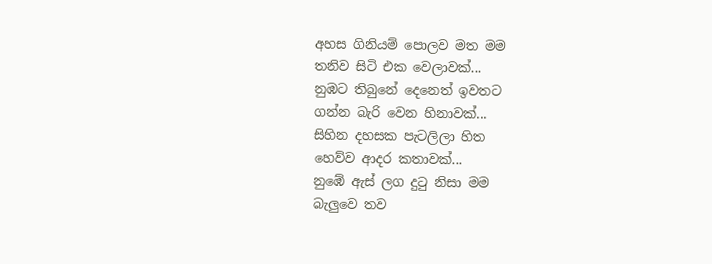අහස ගිනියම් පොලව මත මම
තනිව සිටි එක වෙලාවක්...
නුඹට තිබුනේ දෙනෙත් ඉවතට
ගන්න බැරි වෙන හිනාවක්...
සිහින දහසක පැටලිලා හිත
හෙව්ව ආදර කතාවක්...
නුඹේ ඇස් ලග දුටු නිසා මම
බැලුවෙ තව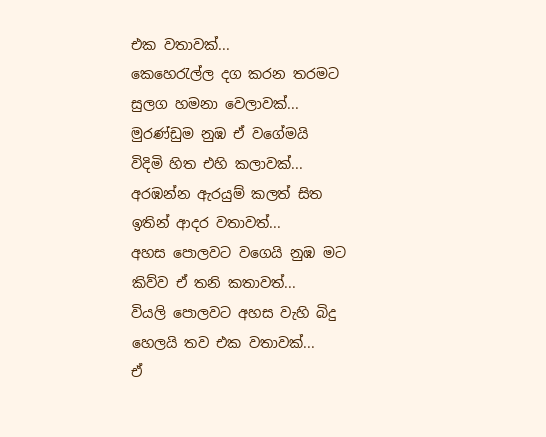එක වතාවක්...
කෙහෙරැල්ල දග කරන තරමට
සුලග හමනා වෙලාවක්...
මුරණ්ඩුම නුඹ ඒ වගේමයි
විදිමි හිත එහි කලාවක්...
අරඹන්න ඇරයුම් කලත් සිත
ඉතින් ආදර වතාවත්...
අහස පොලවට වගෙයි නුඹ මට
කිව්ව ඒ තනි කතාවත්...
වියලි පොලවට අහස වැහි බිදු
හෙලයි තව එක වතාවක්...
ඒ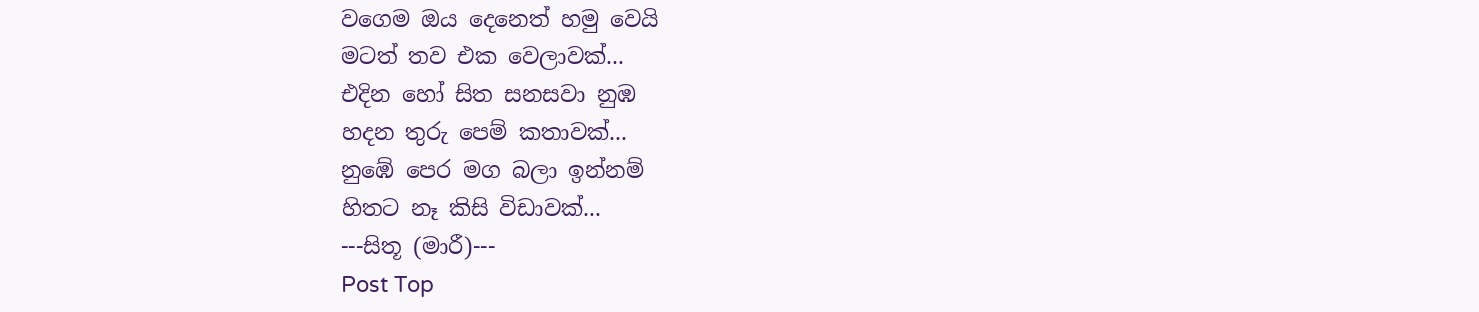වගෙම ඔය දෙනෙත් හමු වෙයි
මටත් තව එක වෙලාවක්...
එදින හෝ සිත සනසවා නුඹ
හදන තුරු පෙම් කතාවක්...
නුඹේ පෙර මග බලා ඉන්නම්
හිතට නෑ කිසි විඩාවක්...
---සිතූ (මාරී)---
Post Top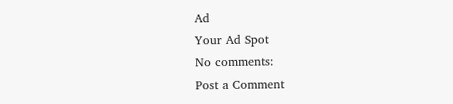Ad
Your Ad Spot
No comments:
Post a Comment